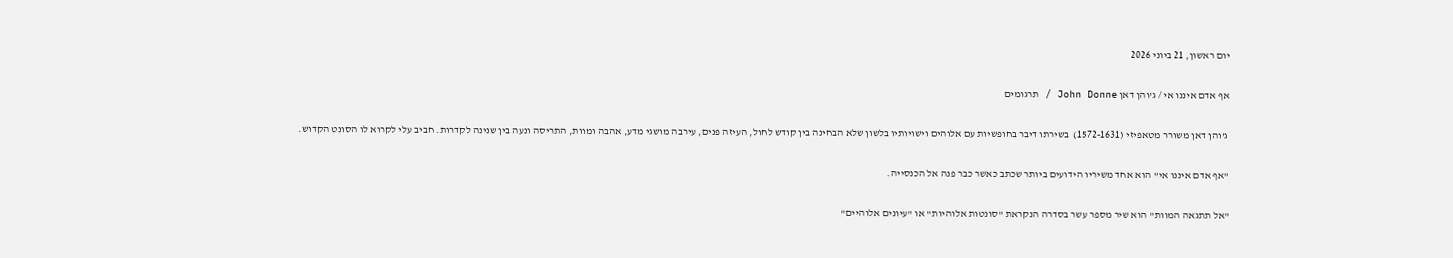יום ראשון, 21 ביוני 2026

אף אדם איננו אי / ג'והן דאן John Donne / תרגומים

 ג'והן דאן משורר מטאפיזי (1572-1631)  בשירתו דיבר בחופשיות עם אלוהים וישויותיו בלשון שלא הבחינה בין קודש לחול, העיזה פנים, עירבה מושגי מדע, אהבה ומוות, התריסה ונעה בין שנינה לקדרות. חביב עלי לקרוא לו הסונט הקדוש.

"אף אדם איננו אי" הוא אחד משיריו הידועים ביותר שכתב כאשר כבר פנה אל הכנסייה.

"אל תתגאה המוות" הוא שיר מספר עשר בסדרה הנקראת "סונטות אלוהיות" או "עיונים אלוהיים"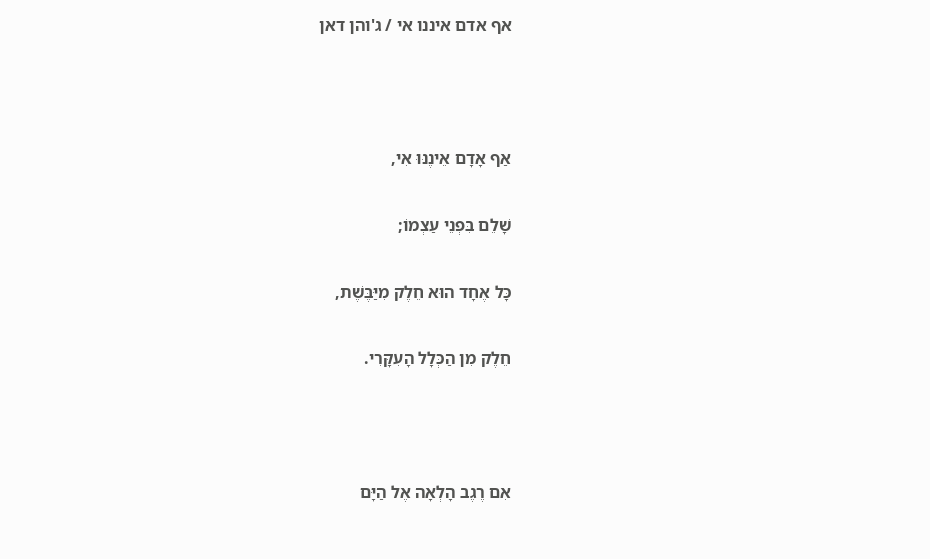אף אדם איננו אי / ג'והן דאן



אַף אָדָם אֵינֶנּוּ אִי,

שָׁלֵם בִּפְנֵי עַצְמוֹ;

כָּל אֶחָד הוּא חֵלֶק מִיַּבֶּשֶׁת,

חֵלֶק מִן הַכְּלָל הָעִקָּרִי.



אִם רֶגֶב הָלְאָה אֶל הַיָּם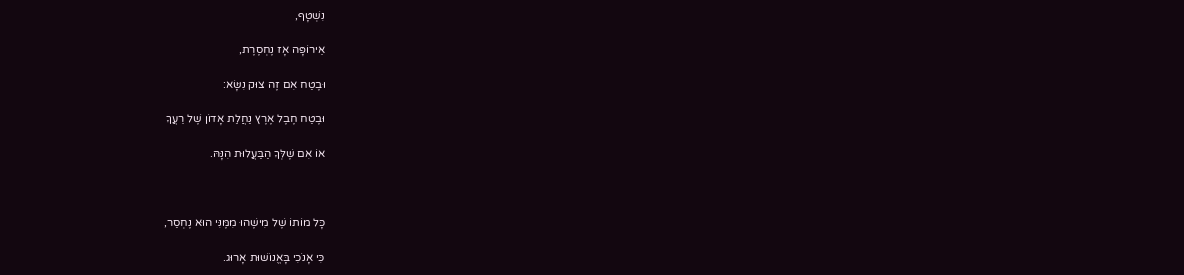נִשְׁטָף,

אֵירוֹפָּה אָז נֶחְסֶרֶת,

וּבֶטַח אִם זֶה צוּק נִשָּׂא:

וּבֶטַח חֶבֶל אֶרֶץ נַחֲלַת אָדוֹן שֶׁל רֵעֲךָ

אוֹ אִם שֶׁלְּךָ הַבַּעֲלוּת הִנָּהּ.



כָּל מוֹתוֹ שֶׁל מִישֶׁהוּ מִמֶּנִּי הוּא נֶחְסַר,

כִּי אָנֹכִי בָּאֱנוֹשׁוּת אָרוּג.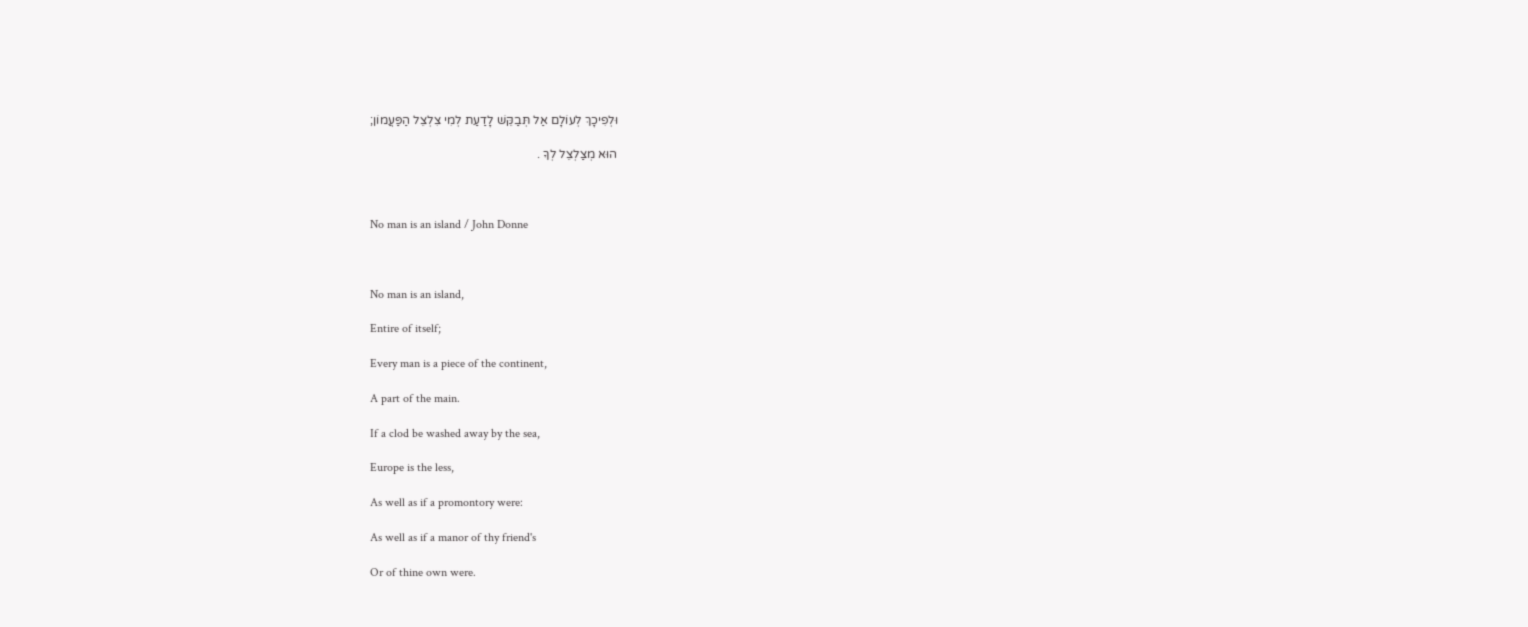וּלְפִיכָךְ לְעוֹלָם אַל תְּבַקֵּשׁ לָדַעַת לְמִי צִלְצֵל הַפַּעֲמוֹן;

הוּא מְצַלְצֵל לְךָ .



No man is an island / John Donne



No man is an island,

Entire of itself;

Every man is a piece of the continent,

A part of the main.

If a clod be washed away by the sea,

Europe is the less,

As well as if a promontory were:

As well as if a manor of thy friend's

Or of thine own were.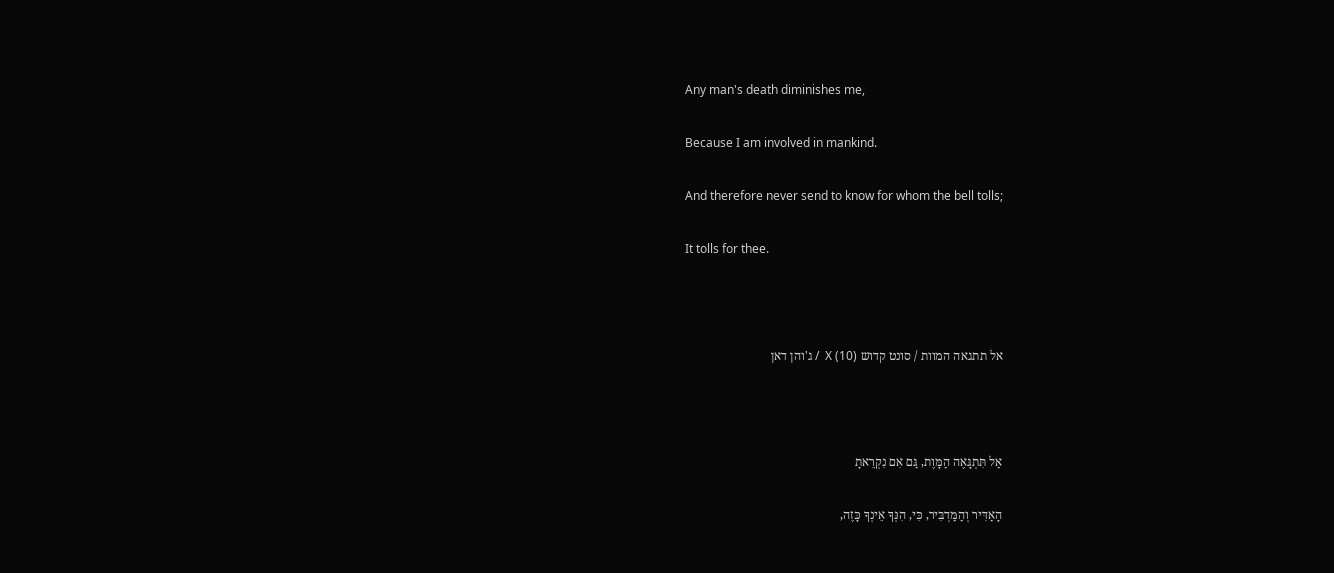Any man's death diminishes me,

Because I am involved in mankind.

And therefore never send to know for whom the bell tolls;

It tolls for thee.



אל תתגאה המוות / סונט קדוש X (10)  / ג'והן דאן



אַל תִּתְגָּאֶה הַמָּוֶת, גַּם אִם נִקְרֵאתָ

הָאַדִּיר וְהַמַּדְבִּיר, כִּי, הִנְּךָ אֵינְךָ כָּזֶה,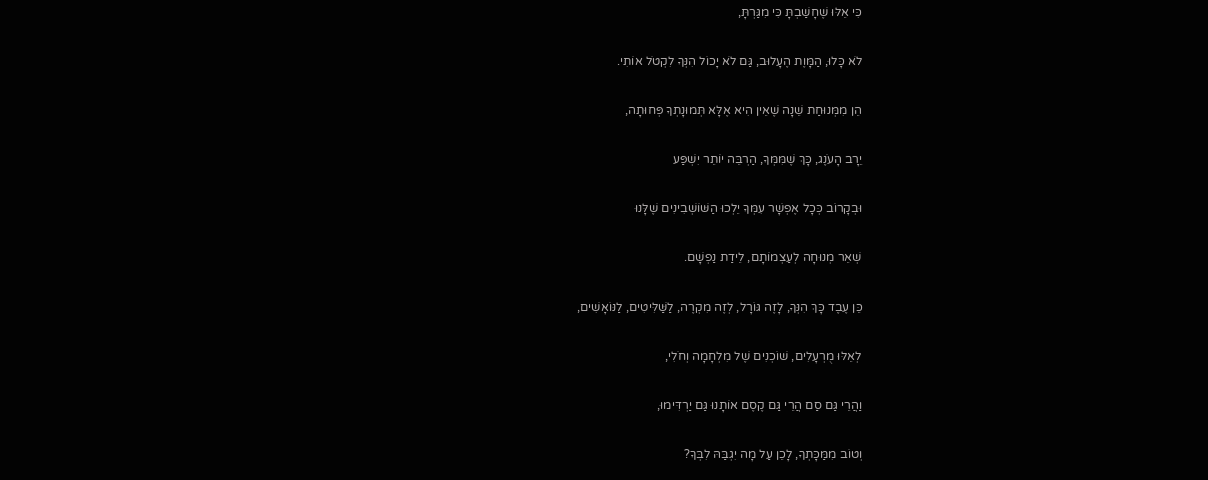כִּי אֵלּוּ שֶׁחָשַׁבְתָּ כִּי מִגַּרְתָּ,

לֹא כָּלוּ, הַמָּוֶת הֶעָלוּב, גַּם לֹא יָכוֹל הִנְּךָ לִקְטֹל אוֹתִי.

הֵן מִמְּנוּחַת שֵׁנָה שֶׁאֵין הִיא אֶלָּא תְּמוּנָתְךָ פְּחוּתָה,

יֵרָב הָעֹנֶג, כָּךְ שֶׁמִּמְּךָ, הַרְבֵּה יוֹתֵר יִשְׁפַּע

וּבְקָרוֹב כְּכָל אֶפְשָׁר עִמְּךָ יֵלְכוּ הַשּׁוֹשְׁבִינִים שֶׁלָּנוּ

שְׁאֵר מְנוּחָה לְעַצְמוֹתָם, לֵידַת נַפְשָׁם.

כֵּן עֶבֶד כָּךְ הִנְּךָ, לָזֶה גּוֹרָל, לְזֶה מִקְרֶה, לַשַּׁלִּיטִים, לַנּוֹאָשִׁים,

לְאֵלּוּ מֻרְעָלִים, שׁוֹכְנִים שֶׁל מִלְחָמָה וְחֹלִי,

וַהֲרֵי גַּם סַם הֲרֵי גַּם קֶסֶם אוֹתָנוּ גַּם יַרְדִּימוּ,

וְטוֹב מִמַּכָּתְךָ, לָכֵן עַל מָה יִגְבַּהּ לִבְּךָ?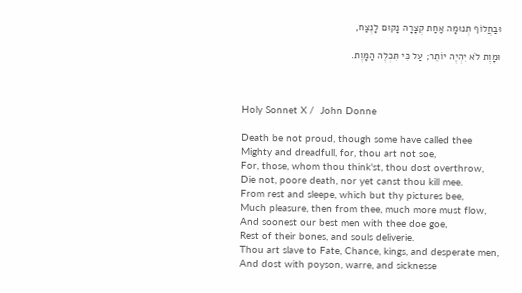וּבַחֲלוֹף תְּנוּמָה אַחַת קְצָרָה נָקוּם לָנֶצַח,

וּמָוֶת לֹא יִהְיֶה יוֹתֵר; עַל כִּי תִּכְלֶה הַמָּוֶת.



Holy Sonnet X /  John Donne

Death be not proud, though some have called thee
Mighty and dreadfull, for, thou art not soe,
For, those, whom thou think'st, thou dost overthrow,
Die not, poore death, nor yet canst thou kill mee.
From rest and sleepe, which but thy pictures bee,
Much pleasure, then from thee, much more must flow,
And soonest our best men with thee doe goe,
Rest of their bones, and souls deliverie.
Thou art slave to Fate, Chance, kings, and desperate men,
And dost with poyson, warre, and sicknesse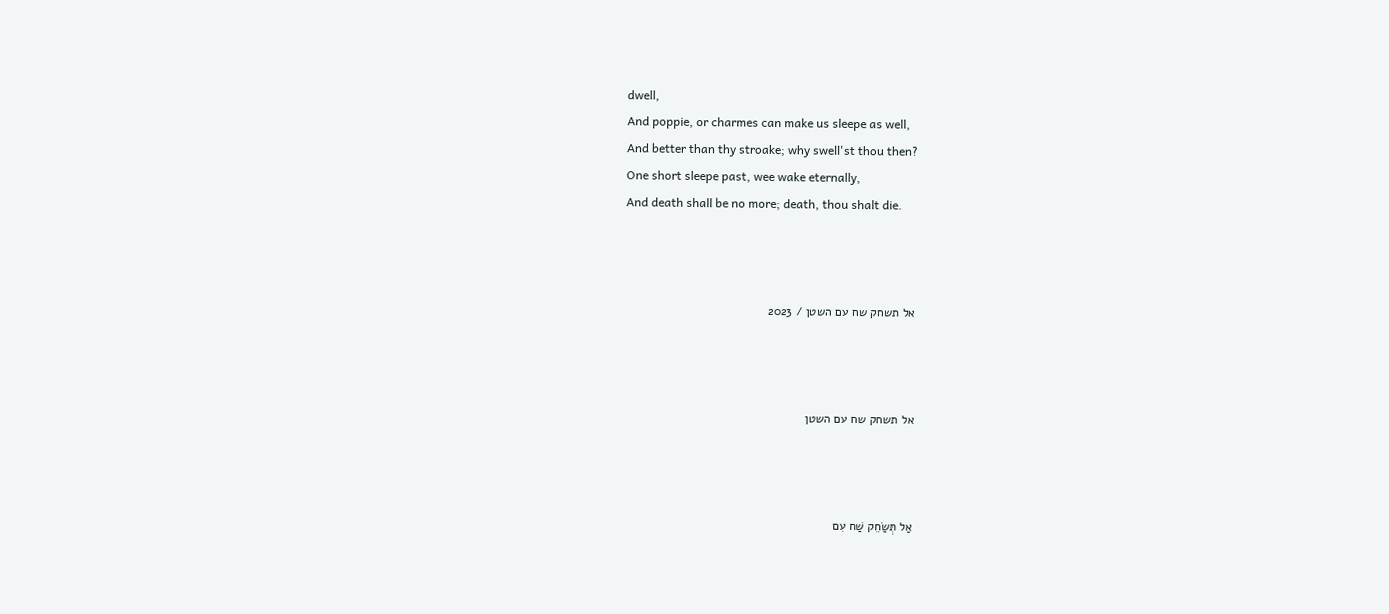dwell,
And poppie, or charmes can make us sleepe as well,
And better than thy stroake; why swell'st thou then?
One short sleepe past, wee wake eternally,
And death shall be no more; death, thou shalt die.



אל תשחק שח עם השטן / 2023



אל תשחק שח עם השטן



אַל תְּשַׂחֵק שַׁח עִם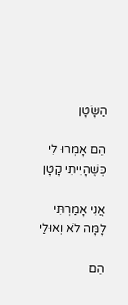הַשָּׂטָן

הֵם אָמְרוּ לִי כְּשֶׁהָיִיתִי קָטָן

אֲנִי אָמַרְתִּי לָמָּה לֹא וְאוּלַי

הֵם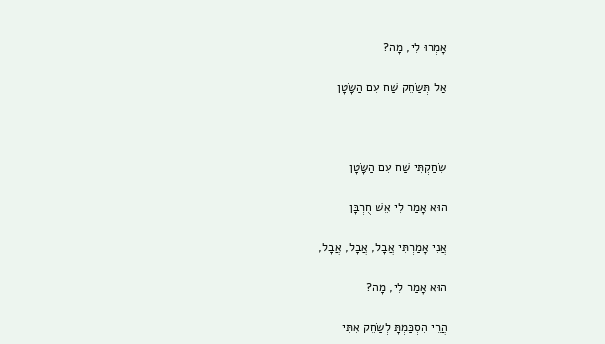אָמְרוּ לִי, מָה?

אַל תְּשַׂחֵק שַׁח עִם הַשָּׂטָן



שִׂחַקְתִּי שַׁח עִם הַשָּׂטָן

הוּא אָמַר לִי אֵשׁ חֻרְבָּן

אֲנִי אָמַרְתִּי אֲבָל, אֲבָל, אֲבָל,

הוּא אָמַר לִי, מָה?

הֲרֵי הִסְכַּמְתָּ לְשַׂחֵק אִתִּי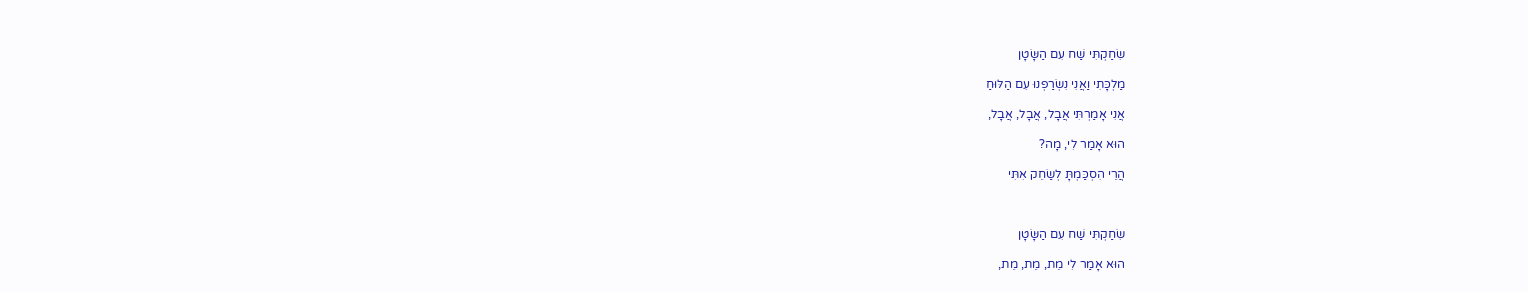שִׂחַקְתִּי שַׁח עִם הַשָּׂטָן

מַלְכָּתִי וַאֲנִי נִשְׂרַפְנוּ עִם הַלּוּחַ

אֲנִי אָמַרְתִּי אֲבָל, אֲבָל, אֲבָל,

הוּא אָמַר לִי, מָה?

הֲרֵי הִסְכַּמְתָּ לְשַׂחֵק אִתִּי



שִׂחַקְתִּי שַׁח עִם הַשָּׂטָן

הוּא אָמַר לִי מֵת, מֵת, מֵת,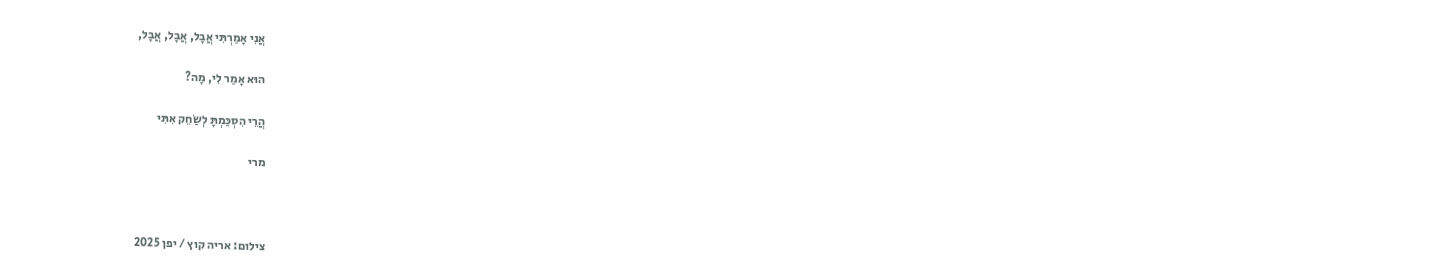אֲנִי אָמַרְתִּי אֲבָל, אֲבָל, אֲבָל,

הוּא אָמַר לִי, מָה?

הֲרֵי הִסְכַּמְתָּ לְשַׂחֵק אִתִּי

מרי



צילום: אריה קוץ / יפן 2025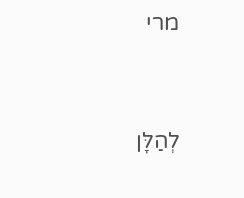מרי



לְהַלָּן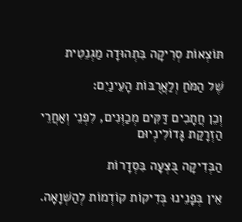תּוֹצְאוֹת סְרִיקָה בִּתְהוּדָה מַגְנֵטִית

שֶׁל הַמֹּחַ וְלַאֲרֻבּוֹת הָעֵינַיִם:

וְכֵן חֲתָכִים דַּקִּים מְכַוְּנִים, לִפְנֵי וְאַחֲרֵי הַזְרָקַת גָּדוֹלִינְיוּם

הַבְּדִיקָה בֻּצְּעָה בִּסְדָרוֹת

אֵין בְּפָנֵינוּ בְּדִיקוֹת קוֹדְמוֹת לְהַשְׁוָאָה.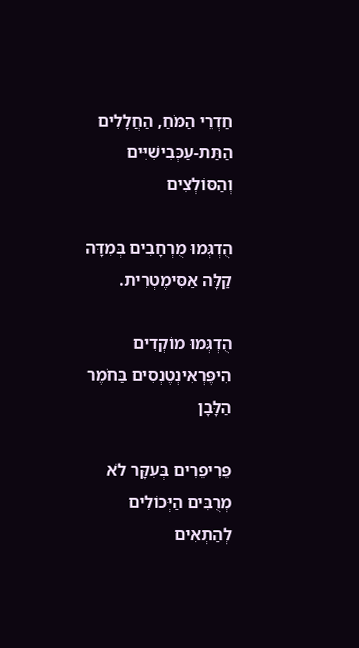חַדְרֵי הַמֹּחַ, הַחֲלָלִים הַתַּת-עַכְּבִישִׁיִּים וְהַסּוֹלְצִים

הֻדְגְּמוּ מֻרְחָבִים בְּמִדָּה קַלָּה אַסִּימֶטְרִית.

הֻדְגְּמוּ מוֹקְדִים הִיפֶּרְאִינְטֶנְסִים בַּחֹמֶר הַלָּבָן

פֵּרִיפֵרִים בְּעִקָּר לֹא מְרֻבִּים הַיְּכוֹלִים לְהַתְאִים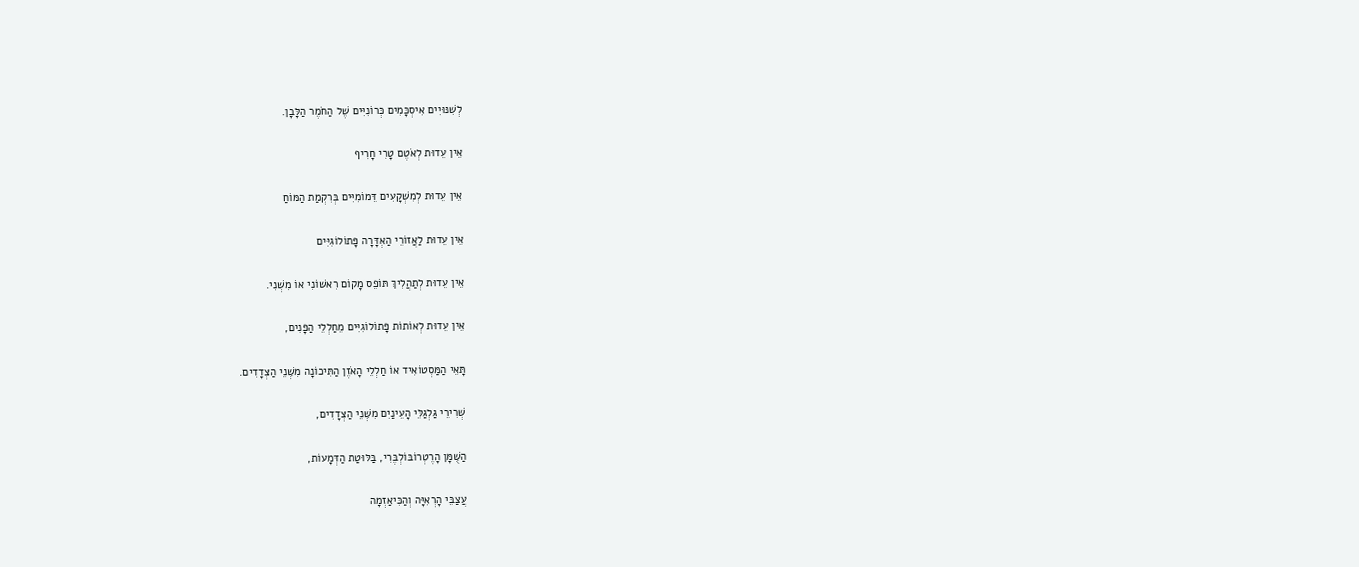לְשִׁנּוּיִים אִיסְכָּמִים כְּרוֹנִיִּים שֶׁל הַחֹמֶר הַלָּבָן.

אֵין עֵדוּת לְאֹטֶם טָרִי חָרִיף

אֵין עֵדוּת לְמִשְׁקָעִים דֵּמוֹמִיִּים בְּרִקְמַת הַמּוֹחַ

אֵין עֵדוּת לַאֲזוֹרֵי הַאְדָּרָה פָּתוֹלוֹגִיִּים

אֵין עֵדוּת לְתַהֲלִיךְ תּוֹפֵס מָקוֹם רִאשׁוֹנִי אוֹ מִשְׁנִי.

אֵין עֵדוּת לְאוֹתוֹת פָּתוֹלוֹגִיִּים מֵחַלְלֵי הַפָּנִים,

תָּאֵי הַמַּסְטוֹאִיד אוֹ חַלְלֵי הָאֹזֶן הַתִּיכוֹנָה מִשְּׁנֵי הַצְּדָדִים.

שְׁרִירֵי גַּלְגַּלֵּי הָעֵינַיִם מִשְּׁנֵי הַצְּדָדִים,

הַשֻּׁמָּן הָרֶטְרוֹבּוֹלְבֶּרִי, בַּלּוּטַת הַדְּמָעוֹת,

עֲצַבֵּי הָרְאִיָּה וְהַכִּיאַזְמָה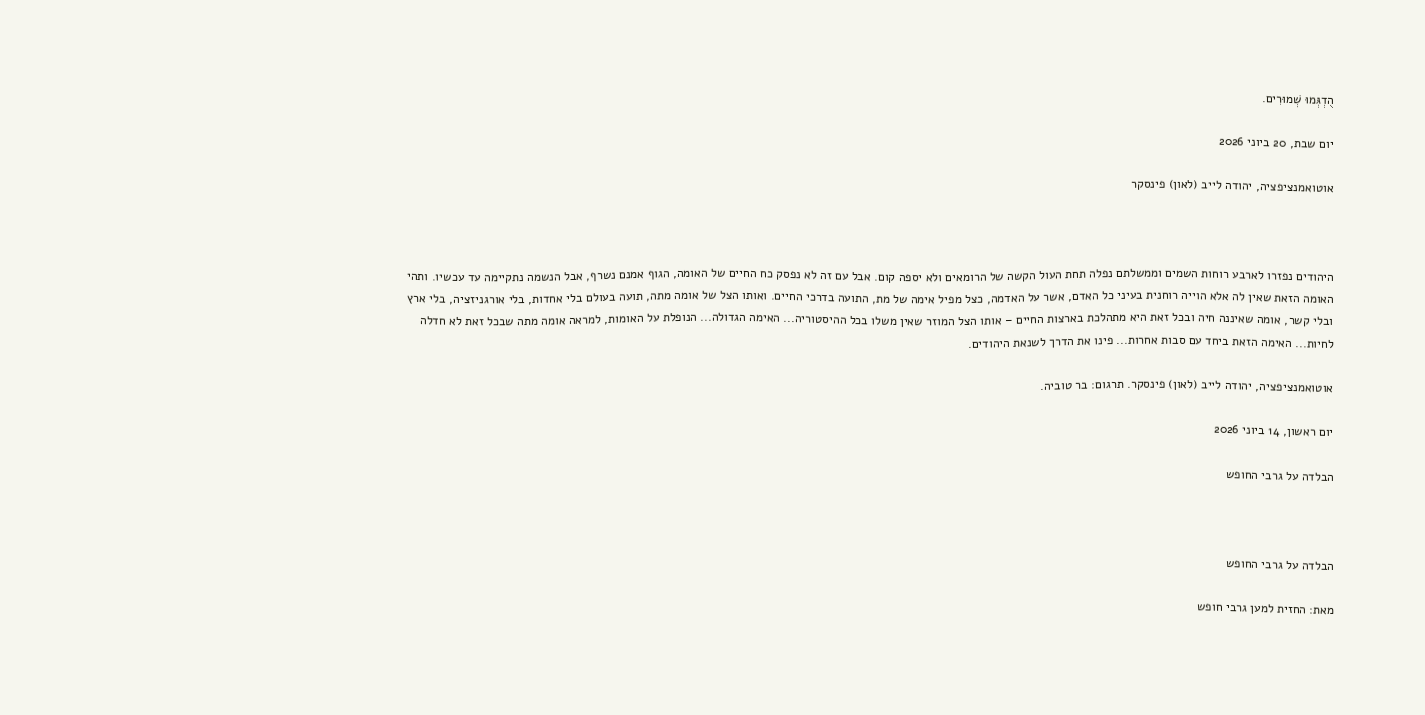הֻדְגְּמוּ שְׁמוּרִים.

יום שבת, 20 ביוני 2026

אוטואמנציפציה, יהודה לייב (לאון) פינסקר



היהודים נפזרו לארבע רוחות השמים וממשלתם נפלה תחת העול הקשה של הרומאים ולא יספה קום. אבל עם זה לא נפסק כח החיים של האומה, הגוף אמנם נשרף, אבל הנשמה נתקיימה עד עכשיו. ותהי האומה הזאת שאין לה אלא הוייה רוחנית בעיני כל האדם, אשר על האדמה, כצל מפיל אימה של מת, התועה בדרכי החיים. ואותו הצל של אומה מתה, תועה בעולם בלי אחדות, בלי אורגניזציה, בלי ארץ ובלי קשר, אומה שאיננה חיה ובכל זאת היא מתהלכת בארצות החיים – אותו הצל המוזר שאין משלו בכל ההיסטוריה... האימה הגדולה... הנופלת על האומות, למראה אומה מתה שבכל זאת לא חדלה לחיות... האימה הזאת ביחד עם סבות אחרות... פינו את הדרך לשנאת היהודים.

אוטואמנציפציה, יהודה לייב (לאון) פינסקר. תרגום: בר טוביה.

יום ראשון, 14 ביוני 2026

הבלדה על גרבי החופש



הבלדה על גרבי החופש

מאת: החזית למען גרבי חופש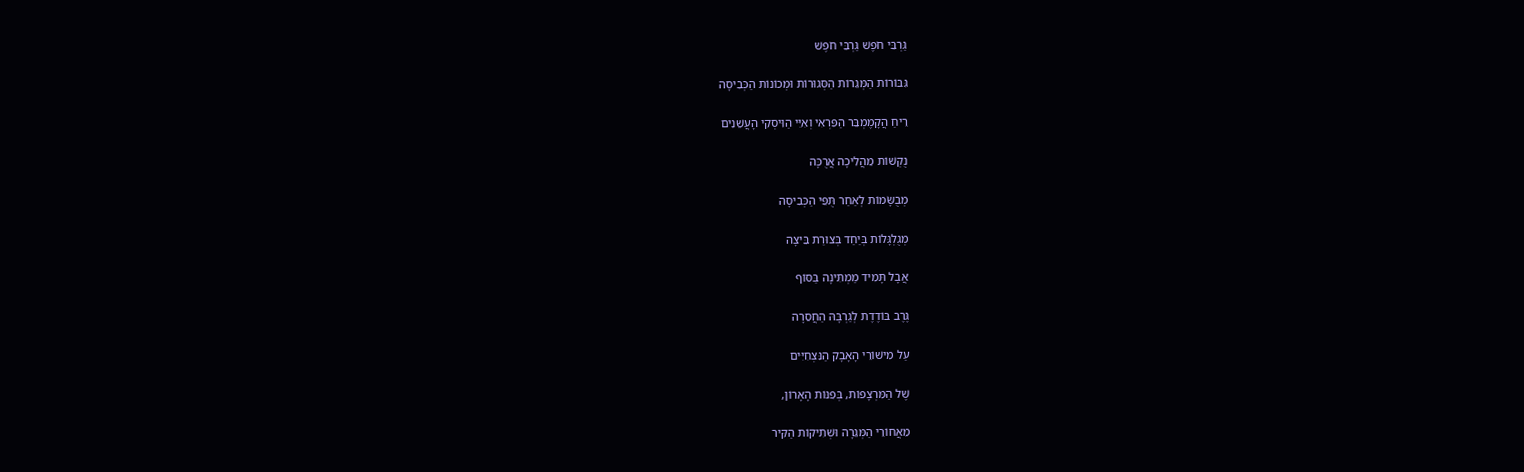גַּרְבֵּי חֹפֶשׁ גַּרְבֵּי חֹפֶשׁ

גִּבּוֹרוֹת הַמְּגֵרוֹת הַסְּגוּרוֹת וּמְכוֹנוֹת הַכְּבִיסָה

רֵיחַ הֲקָמֶמְבֵּר הַפִּרְאִי וְאִיֵּי הַוִּיסְקִי הָעֲשֵׁנִים

נֻקְשׁוֹת מֵהֲלִיכָה אֲרֻכָּה

מְבֻשָּׂמוֹת לְאַחַר תֻּפֵּי הַכְּבִיסָה

מְגֻלְגָּלוֹת בְּיַחַד בְּצוּרַת בֵּיצָה

אֲבָל תָּמִיד מַמְתִּינָה בַּסּוֹף

גֶּרֶב בּוֹדֶדֶת לְגַרְבָּהּ הַחֲסֵרָה

עַל מִישׁוֹרֵי הָאָבָק הַנִּצְחִיִּים

שֶׁל הַמִּרְצָפוֹת, בְּפִנּוֹת הָאָרוֹן,

מֵאֲחוֹרֵי הַמְּגֵרָה וּשְׁתִיקוֹת הַקִּיר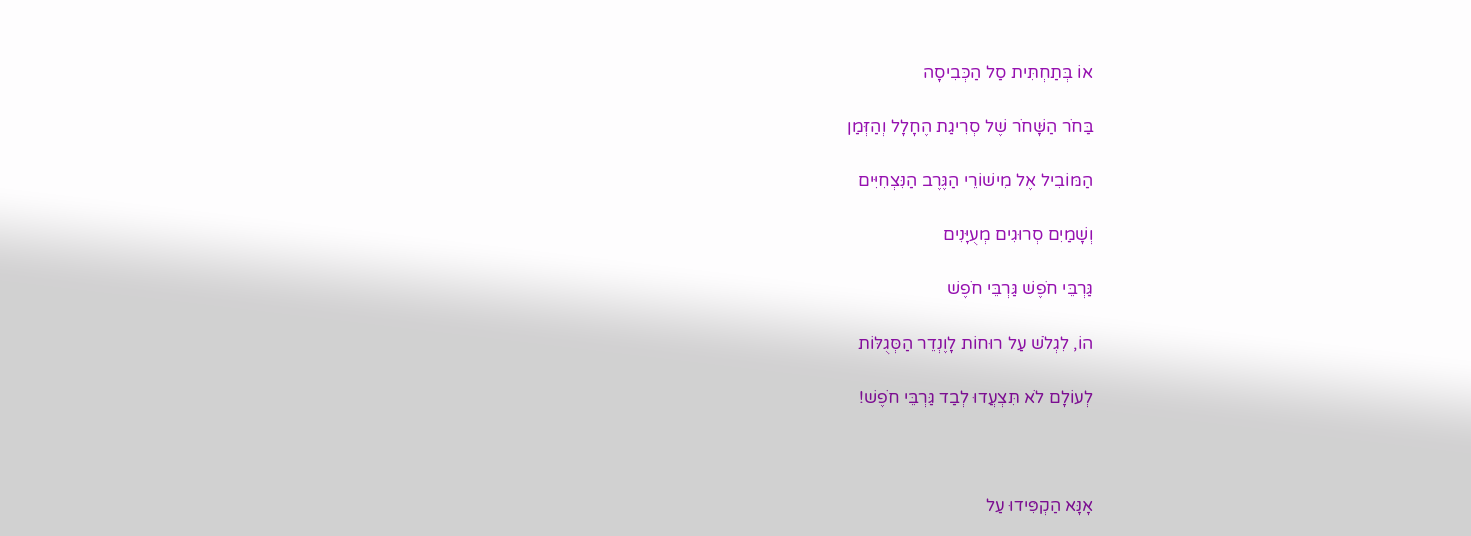אוֹ בְּתַחְתִּית סַל הַכְּבִיסָה

בַּחֹר הַשָּׁחֹר שֶׁל סְרִיגַת הֶחָלָל וְהַזְּמַן

הַמּוֹבִיל אֶל מִישׁוֹרֵי הַגֶּרֶב הַנִּצְחִיִּים

וְשָׁמַיִם סְרוּגִים מְעֻיָּנִים

גַּרְבֵּי חֹפֶשׁ גַּרְבֵּי חֹפֶשׁ

הוֹ, לִגְלֹשׁ עַל רוּחוֹת לָוֶנְדֵר הַסְּגֻלּוֹת

לְעוֹלָם לֹא תִּצְעֲדוּ לְבַד גַּרְבֵּי חֹפֶשׁ!



אָנָּא הַקְפִּידוּ עַל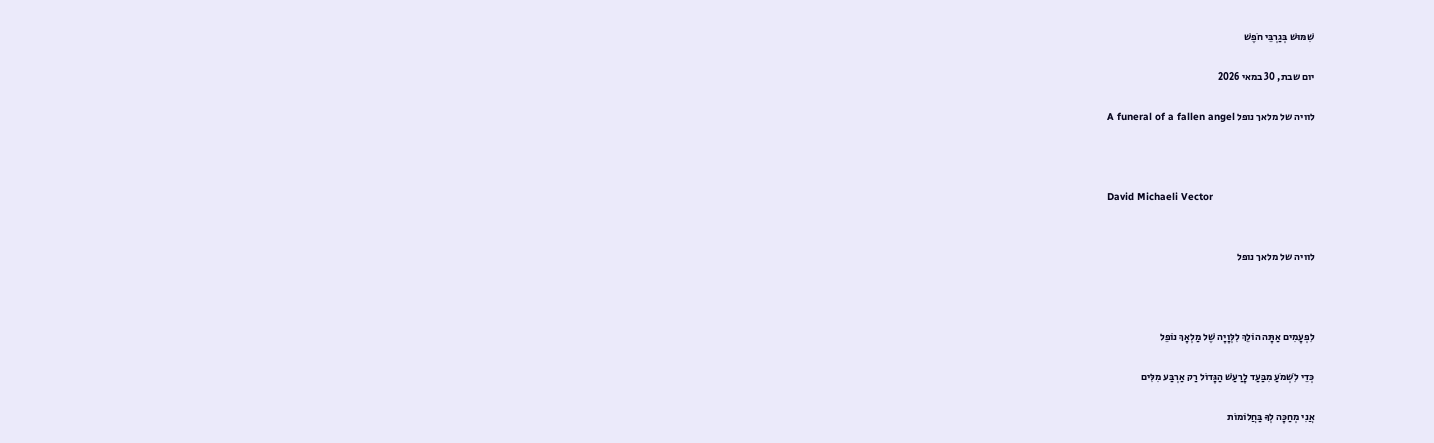שִׁמּוּשׁ בְּגַרְבֵּי חֹפֶשׁ

יום שבת, 30 במאי 2026

לוויה של מלאך נופל A funeral of a fallen angel



David Michaeli Vector


לוויה של מלאך נופל



לִפְעָמִים אַתָּה הוֹלֵךְ לִלְּוָיָה שֶׁל מַלְאָךְ נוֹפֵל

כְּדֵי לִשְׁמֹעַ מִבַּעַד לָרַעַשׁ הַגָּדוֹל רַק אַרְבַּע מִלִּים

אֲנִי מְחַכָּה לְךָ בַּחֲלוֹמוֹת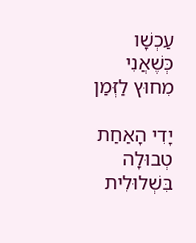עַכְשָׁו כְּשֶׁאֲנִי מִחוּץ לַזְּמַן

יָדִי הָאַחַת טְבוּלָה בִּשְׁלוּלִית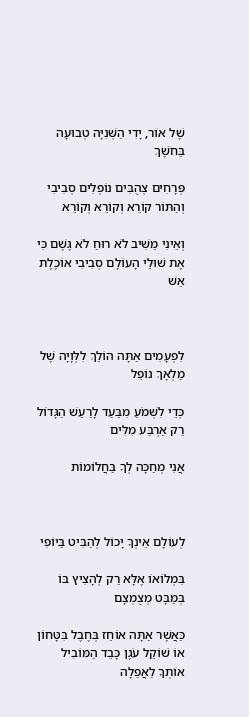שֶׁל אוֹר, יָדִי הַשְּׁנִיָּה טְבוּעָה בַּחֹשֶׁךְ

פְּרָחִים צְהֻבִּים נוֹפְלִים סְבִיבִי וְהַתּוֹר קוֹרֵא וְקוֹרֵא וְקוֹרֵא

וְאֵינִי מֵשִׁיב לֹא רוּחַ לֹא גֶּשֶׁם כִּי אֶת שׁוּלֵי הָעוֹלָם סְבִיבִי אוֹכֶלֶת אֵשׁ



לִפְעָמִים אַתָּה הוֹלֵךְ לִלְּוָיָה שֶׁל מַלְאָךְ נוֹפֵל

כְּדֵי לִשְׁמֹעַ מִבַּעַד לָרַעַשׁ הַגָּדוֹל רַק אַרְבַּע מִלִּים

אֲנִי מְחַכָּה לְךָ בַּחֲלוֹמוֹת



לְעוֹלָם אֵינְךָ יָכוֹל לְהַבִּיט בַּיוֹפִי

בִּמְלוֹאוֹ אֶלָּא רַק לְהָצִיץ בּוֹ בְּמַבָּט מְצֻמְצָם

כַּאֲשֶׁר אַתָּה אוֹחֵז בְּחֶבֶל בִּטָּחוֹן אוֹ שׁוֹקֵל עֹגֶן כָּבֵד הַמּוֹבִיל אוֹתְךָ לַאֲפֵלָה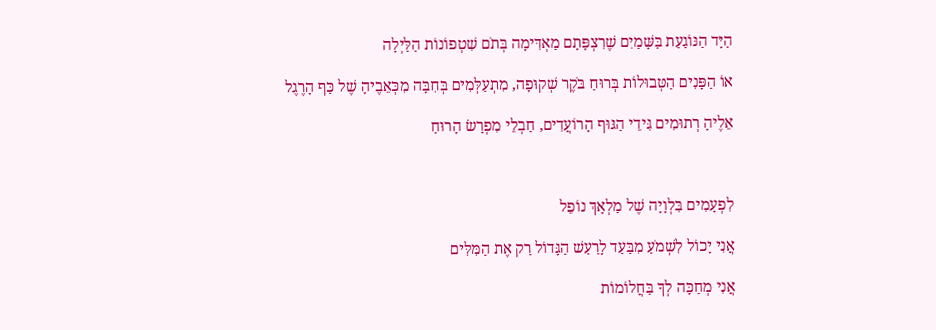הַיָּד הַנּוֹגַעַת בַּשָּׁמַיִם שֶׁרִצְפָּתָם מַאְדִּימָה בְּתֹם שִׁטְפוֹנוֹת הַלַּיְלָה

אוֹ הַפָּנִים הַטְּבוּלוֹת בְּרוּחַ בֹּקֶר שְׁקוּפָה, מִתְעַלְּמִים בְּחִבָּה מִכְּאֵבֶיהָ שֶׁל כַּף הָרֶגֶל

אֵלֶיהָ רְתוּמִים גִּידֵי הַגּוּף הָרוֹעֲדִים, חַבְלֵי מִפְרָשׂ הָרוּחַ



לִפְעָמִים בִּלְוָיָה שֶׁל מַלְאָךְ נוֹפֵל

אֲנִי יָכוֹל לִשְׁמֹעַ מִבַּעַד לָרַעַשׁ הַגָּדוֹל רַק אֶת הַמִּלִּים

אֲנִי מְחַכָּה לְךָ בַּחֲלוֹמוֹת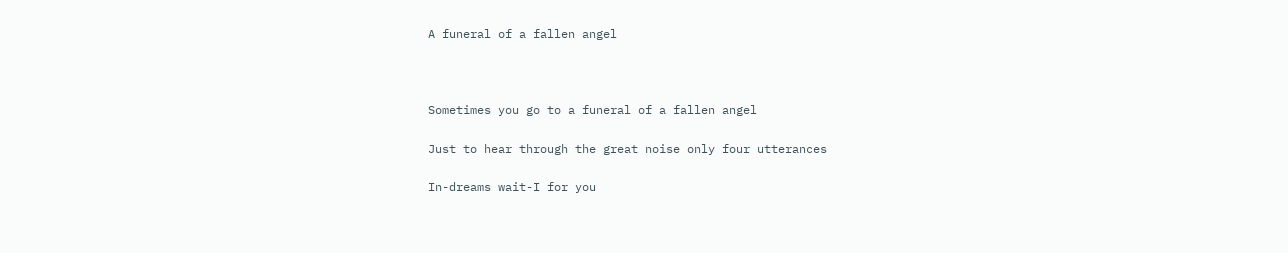A funeral of a fallen angel



Sometimes you go to a funeral of a fallen angel

Just to hear through the great noise only four utterances

In-dreams wait-I for you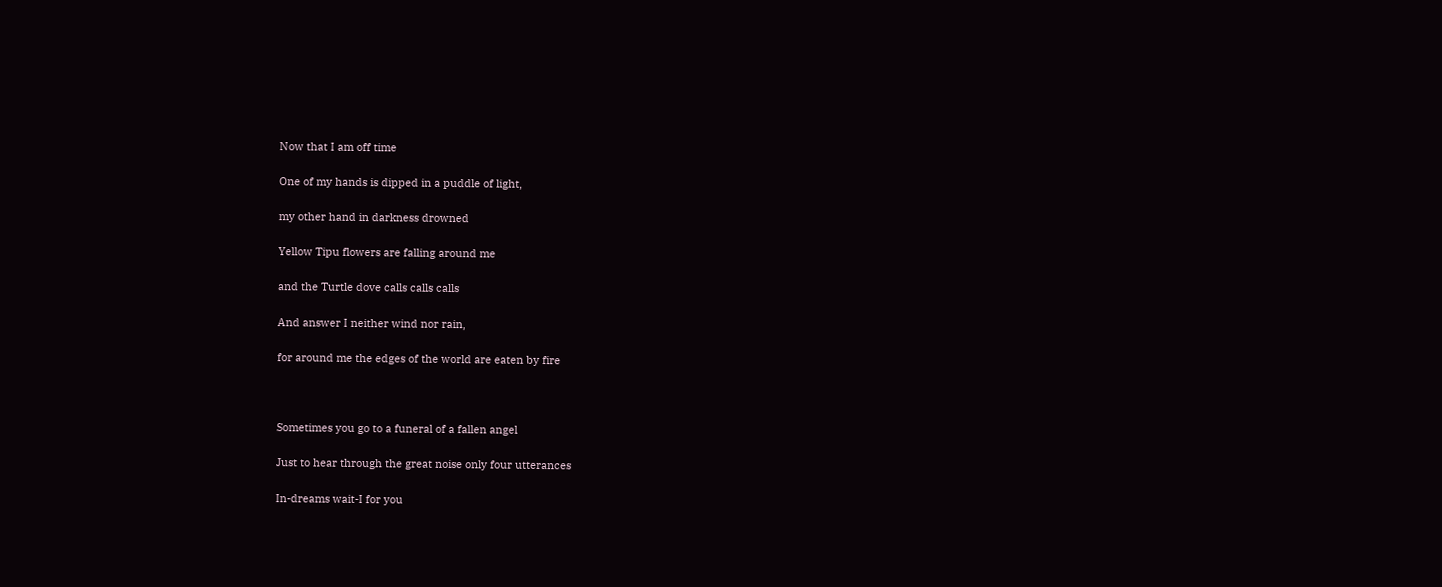Now that I am off time

One of my hands is dipped in a puddle of light,

my other hand in darkness drowned

Yellow Tipu flowers are falling around me

and the Turtle dove calls calls calls

And answer I neither wind nor rain,

for around me the edges of the world are eaten by fire



Sometimes you go to a funeral of a fallen angel

Just to hear through the great noise only four utterances

In-dreams wait-I for you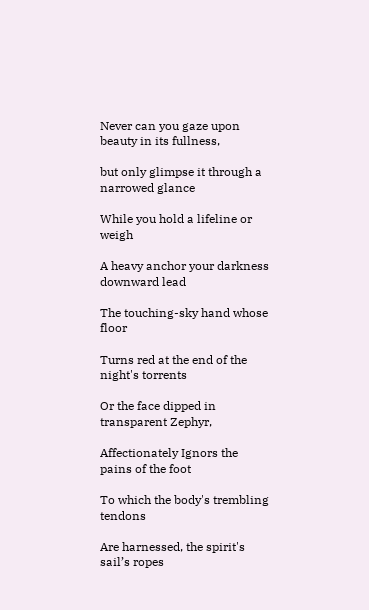Never can you gaze upon beauty in its fullness,

but only glimpse it through a narrowed glance

While you hold a lifeline or weigh

A heavy anchor your darkness downward lead

The touching-sky hand whose floor

Turns red at the end of the night's torrents

Or the face dipped in transparent Zephyr,

Affectionately Ignors the pains of the foot

To which the body's trembling tendons

Are harnessed, the spirit's sail’s ropes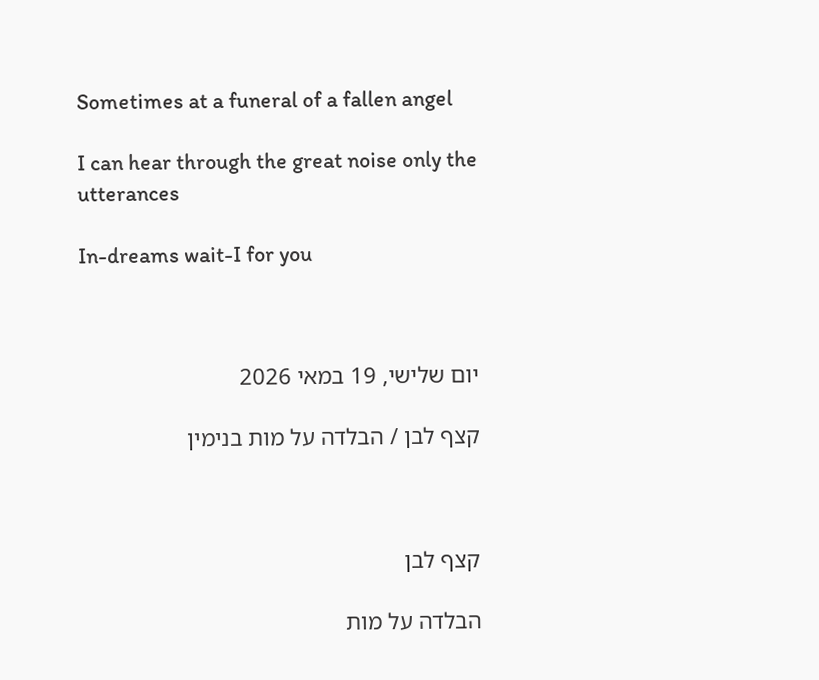Sometimes at a funeral of a fallen angel

I can hear through the great noise only the utterances

In-dreams wait-I for you



יום שלישי, 19 במאי 2026

קצף לבן / הבלדה על מות בנימין



קצף לבן

הבלדה על מות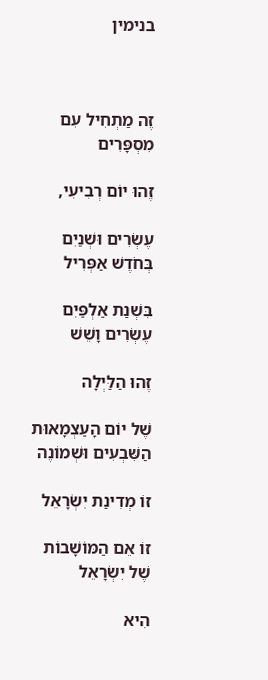בנימין



זֶה מַתְחִיל עִם מִסְפָּרִים

זֶהוּ יוֹם רְבִיעִי,

עֶשְׂרִים וּשְׁנַיִם בְּחֹדֶשׁ אַפְּרִיל

בִּשְׁנַת אַלְפַּיִם עֶשְׂרִים וָשֵׁשׁ

זֶהוּ הַלַּיְלָה

שֶׁל יוֹם הָעַצְמָאוּת הַשִּׁבְעִים וּשְׁמוֹנֶה

זוֹ מְדִינַת יִשְׂרָאֵל

זוֹ אֵם הַמּוֹשָׁבוֹת שֶׁל יִשְׂרָאֵל

הִיא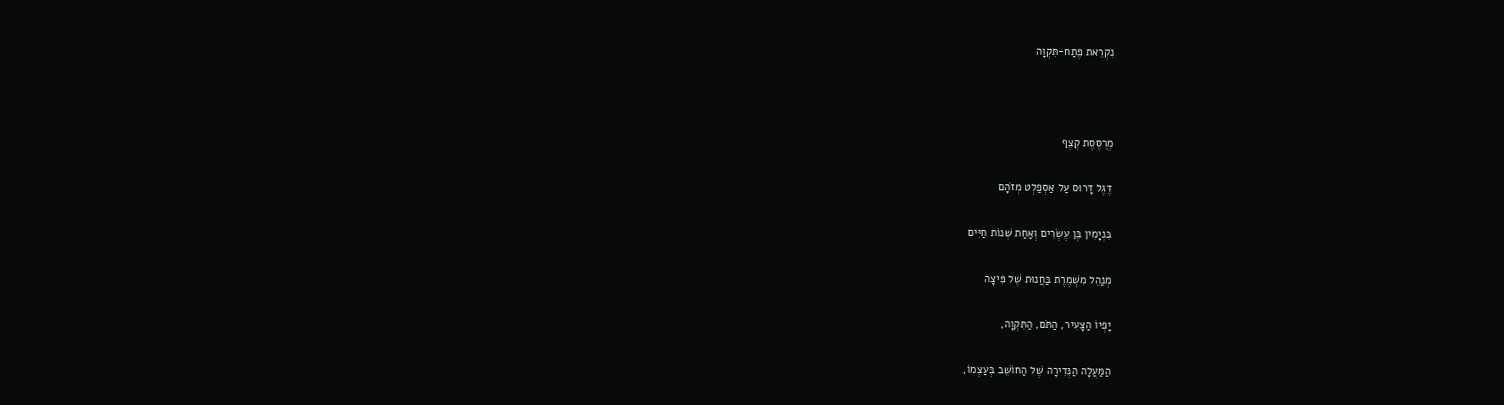נִקְרֵאת פֶּתַח-תִּקְוָה



מְרֻסֶּסֶת קֶצֶף

דֶּגֶל דָּרוּס עַל אַסְפַלְט מְזֹהָם

בִּנְיָמִין בֶּן עֶשְׂרִים וְאַחַת שְׁנוֹת חַיִּים

מְנַהֵל מִשְׁמֶרֶת בַּחֲנוּת שֶׁל פִּיצָה

יָפְיוֹ הַצָּעִיר, הַתֹּם, הַתִּקְוָה,

הַמַּעֲלָה הַנְּדִירָה שֶׁל הַחוֹשֵׁב בְּעַצְמוֹ,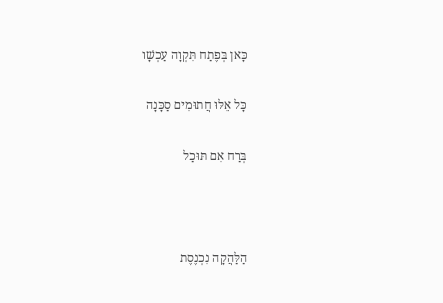כָּאן בְּפֶתַח תִּקְוָה עַכְשָׁו

כָּל אֵלּוּ חֲתוּמִים סַכָּנָה

בְּרַח אִם תּוּכַל



הַלַּהֲקָה נִכְנֶסֶת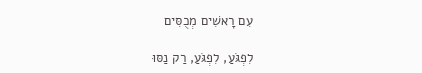עִם רָאשִׁים מְכֻסִּים

לִפְגֹּעַ, לִפְגֹּעַ, רַק נַסּוּ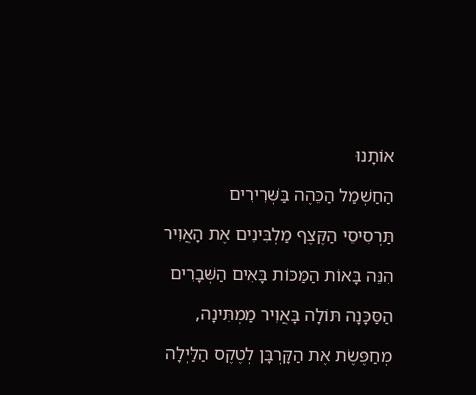אוֹתָנוּ

הַחַשְׁמַל הַכֵּהֶה בַּשְּׁרִירִים

תַּרְסִיסֵי הַקֶּצֶף מַלְבִּינִים אֶת הָאֲוִיר

הִנֵּה בָּאוֹת הַמַּכּוֹת בָּאִים הַשְּׁבָרִים

הַסַּכָּנָה תּוֹלָה בָּאֲוִיר מַמְתִּינָה,

מְחַפֶּשֶׂת אֶת הַקָּרְבָּן לְטֶקֶס הַלַּיְלָה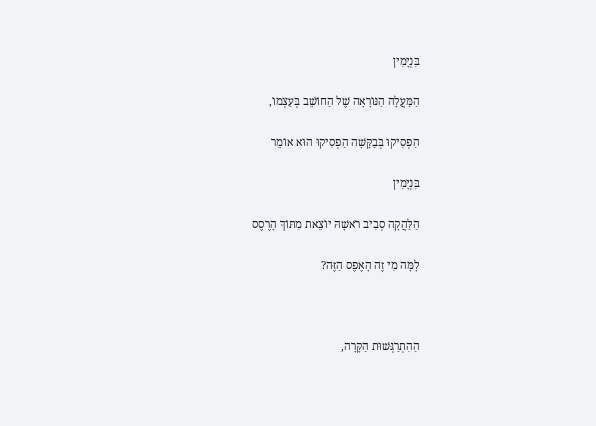בִּנְיָמִין

הַמַּעֲלָה הַנּוֹרָאָה שֶׁל הַחוֹשֵׁב בְּעַצְמוֹ,

הַפְסִיקוּ בְּבַקָּשָׁה הַפְסִיקוּ הוּא אוֹמֵר

בִּנְיָמִין

הַלַּהֲקָה סְבִיב רֹאשָׁהּ יוֹצֵאת מִתּוֹךְ הָרֶסֶס

לָמָּה מִי זֶה הָאֶפֶס הַזֶּה?



הַהִתְרַגְּשׁוּת הַקָּרָה,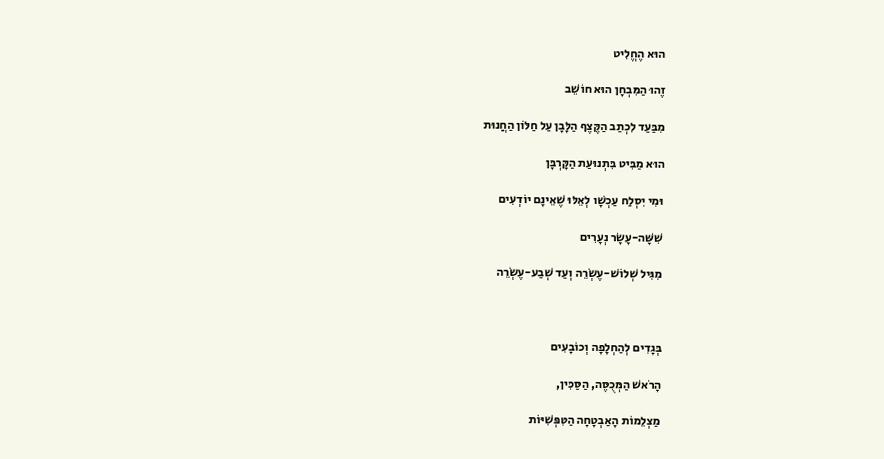הוּא הֶחֱלִיט

זֶהוּ הַמִּבְחָן הוּא חוֹשֵׁב

מִבַּעַד לִכְתַב הַקֶּצֶף הַלָּבָן עַל חַלּוֹן הַחֲנוּת

הוּא מַבִּיט בִּתְנוּעַת הַקָּרְבָּן

וּמִי יִסְלַח עַכְשָׁו לְאֵלּוּ שֶׁאֵינָם יוֹדְעִים

שִׁשָּׁה-עָשָׂר נְעָרִים

מִגִּיל שְׁלוֹשׁ-עֶשְׂרֵה וְעַד שְׁבַע-עֶשְׂרֵה



בְּגָדִים לְהַחְלָפָה וְכוֹבָעִים

הָרֹאשׁ הַמְּכֻסֶּה, הַסַּכִּין,

מַצְלֵמוֹת הָאַבְטָחָה הַטִּפְּשִׁיּוֹת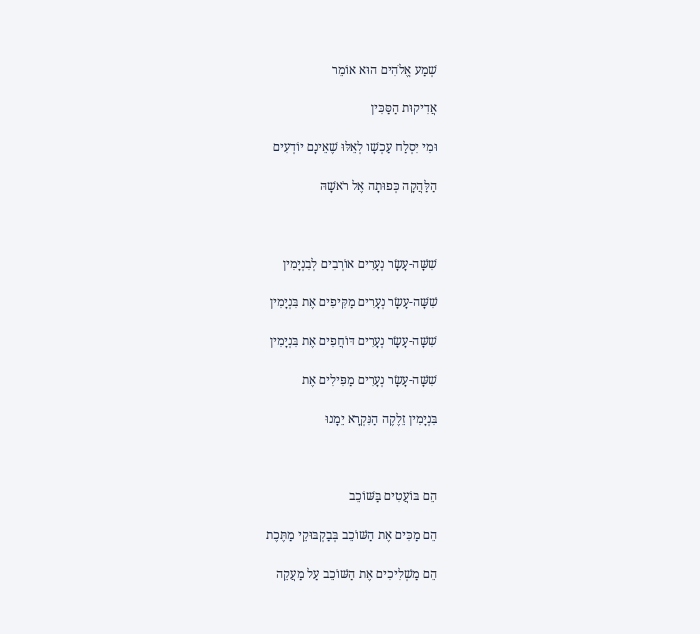שְׁמַע אֱלֹהִים הוּא אוֹמֵר

אֲדִיקוּת הַסַּכִּין

וּמִי יִסְלַח עַכְשָׁו לְאֵלּוּ שֶׁאֵינָם יוֹדְעִים

הַלַּהֲקָה כְּפוּתָה אֶל רֹאשָׁהּ



שִׁשָּׁה-עָשָׂר נְעָרִים אוֹרְבִים לְבִנְיָמִין

שִׁשָּׁה-עָשָׂר נְעָרִים מַקִּיפִים אֶת בִּנְיָמִין

שִׁשָּׁה-עָשָׂר נְעָרִים דּוֹחֲפִים אֶת בִּנְיָמִין

שִׁשָּׁה-עָשָׂר נְעָרִים מַפִּילִים אֶת

בִּנְיָמִין זֵלֶקֶה הַנִּקְרָא יֵמָנוּ



הֵם בּוֹעֲטִים בַּשּׁוֹכֵב

הֵם מַכִּים אֶת הַשּׁוֹכֵב בְּבַקְבּוּקֵי מַתֶּכֶת

הֵם מַשְׁלִיכִים אֶת הַשּׁוֹכֵב עַל מַעֲקֵה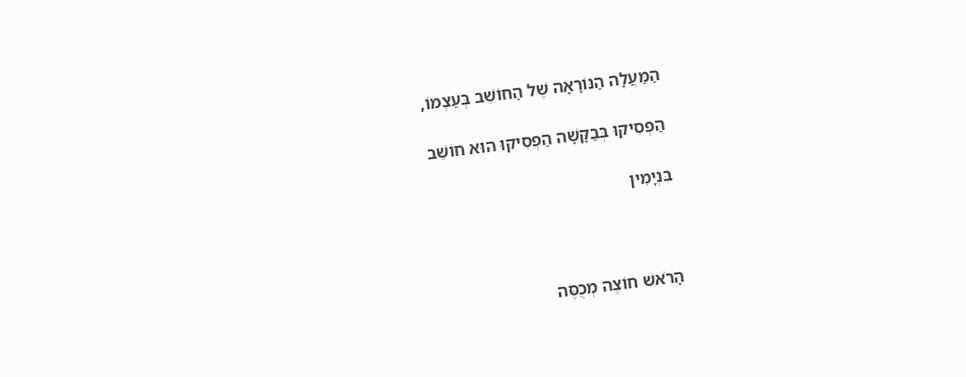הַמַּעֲלָה הַנּוֹרָאָה שֶׁל הַחוֹשֵׁב בְּעַצְמוֹ,

הַפְסִיקוּ בְּבַקָּשָׁה הַפְסִיקוּ הוּא חוֹשֵׁב

בִּנְיָמִין



הָרֹאשׁ חוֹצֶה מְכֻסֶּה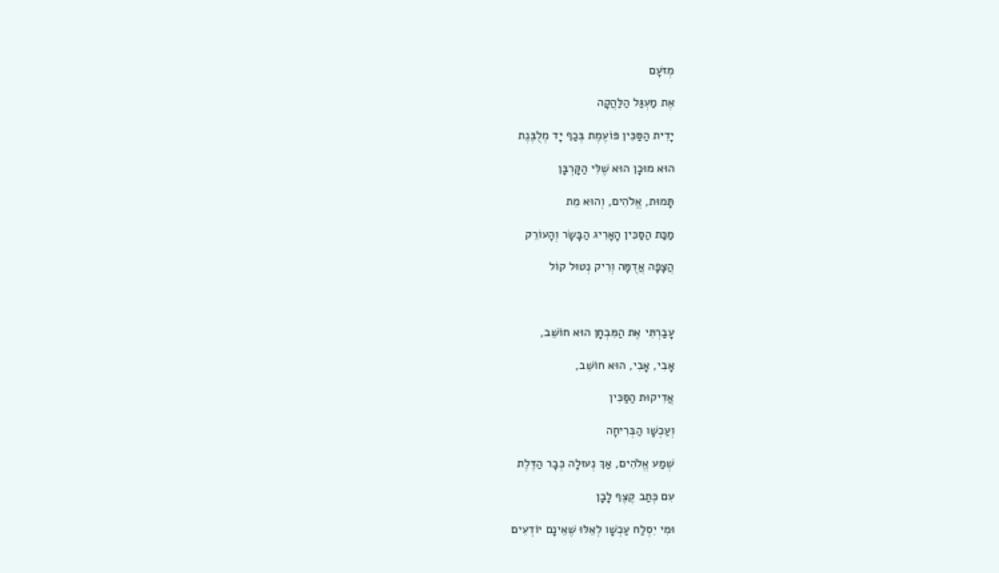מְזֹעָם

אֶת מַעְגַּל הַלַּהֲקָה

יָדִית הַסַּכִּין פּוֹעֶמֶת בְּכַף יָד מְלֻבֶּנֶת

הוּא מוּכָן הוּא שֶׁלִּי הַקָּרְבָּן

תָּמוּת, אֱלֹהִים, וְהוּא מֵת

מַכַּת הַסַּכִּין הָאָרִיג הַבָּשָׂר וְהָעוֹרֵק

הֲצָפָה אֲדֻמָּה וְרִיק נְטוּל קוֹל



עָבַרְתִּי אֶת הַמִּבְחָן הוּא חוֹשֵׁב,

אָבִי, אָבִי, הוּא חוֹשֵׁב,

אֲדִיקוּת הַסַּכִּין

וְעַכְשָׁו הַבְּרִיחָה

שְׁמַע אֱלֹהִים, אַךְ נְעוּלָה כְּבָר הַדֶּלֶת

עִם כְּתַב קֶצֶף לָבָן

וּמִי יִסְלַח עַכְשָׁו לְאֵלּוּ שֶׁאֵינָם יוֹדְעִים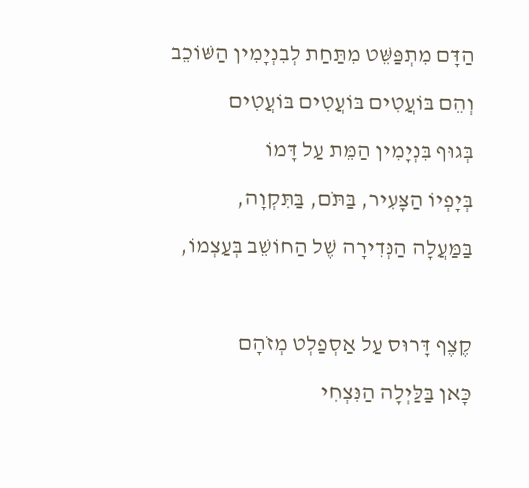הַדָּם מִתְפַּשֵּׁט מִתַּחַת לְבִנְיָמִין הַשּׁוֹכֵב

וְהֵם בּוֹעֲטִים בּוֹעֲטִים בּוֹעֲטִים

בְּגוּף בִּנְיָמִין הַמֵּת עַל דָּמוֹ

בְּיָפְיוֹ הַצָּעִיר, בַּתֹּם, בַּתִּקְוָה,

בַּמַּעֲלָה הַנְּדִירָה שֶׁל הַחוֹשֵׁב בְּעַצְמוֹ,



קֶצֶף דָּרוּס עַל אַסְפַלְט מְזֹהָם

כָּאן בַּלַּיְלָה הַנִּצְחִי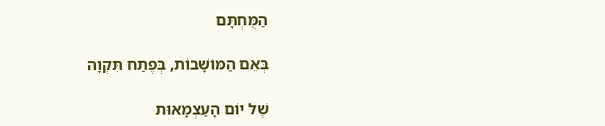הַמֻּחְתָּם

בְּאֵם הַמּוֹשָׁבוֹת, בְּפֶתַח תִּקְוָה

שֶׁל יוֹם הָעַצְמָאוּת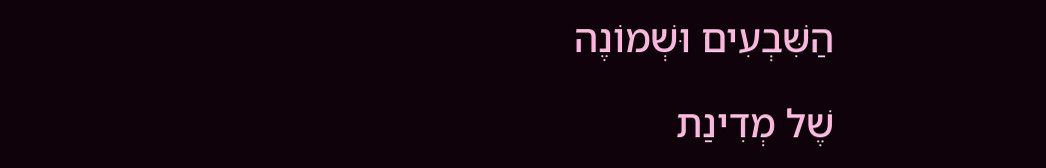הַשִּׁבְעִים וּשְׁמוֹנֶה

שֶׁל מְדִינַת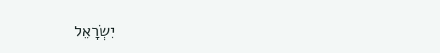יִשְׂרָאֵל